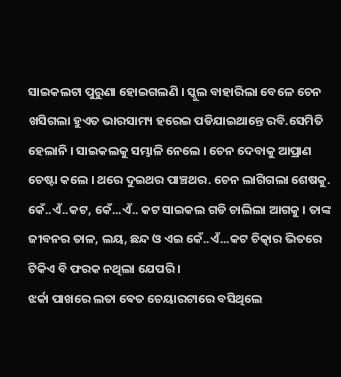ସାଇକଲଟା ପୁରୁଣା ହୋଇଗଲଣି । ସ୍କୁଲ ବାହାରିଲା ବେଳେ ଚେନ ଖସିଗଲା ହୁଏତ ଭାରସାମ୍ୟ ହରେଇ ପଡିଯାଇଥାନ୍ତେ ରବି.ସେମିତି ହେଲାନି । ସାଇକଲକୁ ସମ୍ଭାଳି ନେଲେ । ଚେନ ଦେବାକୁ ଆପ୍ରାଣ ଚେଷ୍ଟା କଲେ । ଥରେ ଦୁଇଥର ପାଞ୍ଚଥର. ଚେନ ଲାଗିଗଲା ଶେଷକୁ. କେଁ..ଏଁ..କଟ, କେଁ...ଏଁ.. କଟ ସାଇକଲ ଗଡି ଚାଲିଲା ଆଗକୁ । ତାଙ୍କ ଜୀବନର ତାଳ, ଲୟ, ଛନ୍ଦ ଓ ଏଇ କେଁ..ଏଁ...କଟ ଚିତ୍କାର ଭିତରେ ଟିକିଏ ବି ଫରକ ନଥିଲା ଯେପରି ।
ଝର୍କା ପାଖରେ ଲତା ଵେତ ଚେୟାରଟାରେ ବସିଥିଲେ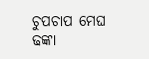ଚୁପଚାପ ମେଘ ଢଙ୍କା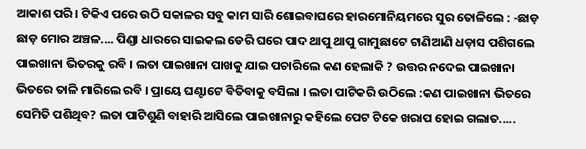ଆକାଶ ପରି । ଟିକିଏ ପରେ ଉଠି ସକାଳର ସବୁ କାମ ସାରି ଶୋଇବାଘରେ ହାରମୋନିୟମରେ ସୁର ତୋଳିଲେ : -ଛାଡ଼ ଛାଡ଼ ମୋର ଅଞ୍ଚଳ.... ପିଣ୍ଡା ଧାରରେ ସାଇକଲ ଡେରି ଘରେ ପାଦ ଥାପୁ ଥାପୁ ଗାମୁଛାଟେ ଟାଣିଆଣି ଧଡ଼ାସ ପଶିଗଲେ ପାଇଖାନା ଭିତରକୁ ରବି । ଲତା ପାଇଖାନା ପାଖକୁ ଯାଇ ପଚାରିଲେ କଣ ହେଲାକି ? ଉତ୍ତର ନଦେଇ ପାଇଖାନା ଭିତରେ ତାଳି ମାରିଲେ ରବି । ପ୍ରାୟେ ଘଣ୍ଟାଟେ ବିତିବାକୁ ବସିଲା । ଲତା ପାଟିକରି ଉଠିଲେ :କଣ ପାଇଖାନା ଭିତରେ ସେମିତି ପଶିଥିବ? ଲତା ପାଟିଶୁଣି ବାହାରି ଆସିଲେ ପାଇଖାନାରୁ କହିଲେ ପେଟ ଟିକେ ଖରାପ ହୋଇ ଗଲାତ.....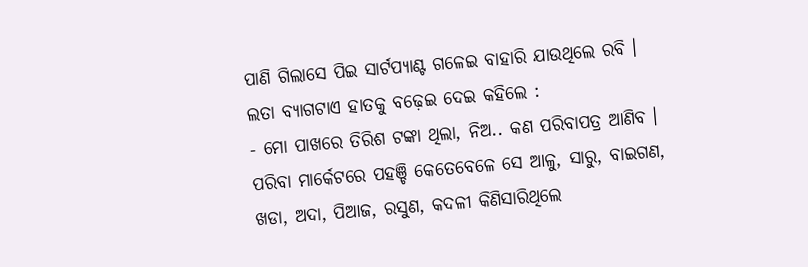ପାଣି ଗିଲାସେ ପିଇ ସାର୍ଟପ୍ୟାଣ୍ଟ ଗଳେଇ ବାହାରି ଯାଉଥିଲେ ରବି । ଲତା ବ୍ୟାଗଟାଏ ହାତକୁ ବଢ଼େଇ ଦେଇ କହିଲେ :
- ମୋ ପାଖରେ ତିରିଶ ଟଙ୍କା ଥିଲା, ନିଅ.. କଣ ପରିବାପତ୍ର ଆଣିବ । ପରିବା ମାର୍କେଟରେ ପହଞ୍ଚି କେତେବେଳେ ସେ ଆଳୁ, ସାରୁ, ବାଇଗଣ, ଖଡା, ଅଦା, ପିଆଜ, ରସୁଣ, କଦଳୀ କିଣିସାରିଥିଲେ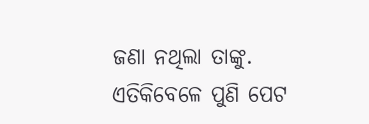ଜଣା ନଥିଲା ତାଙ୍କୁ. ଏତିକିବେଳେ ପୁଣି ପେଟ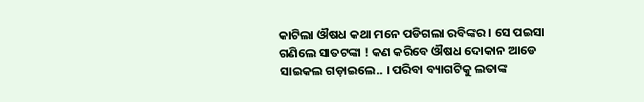କାଟିଲା ଔଷଧ କଥା ମନେ ପଡିଗଲା ରବିଙ୍କର । ସେ ପଇସା ଗଣିଲେ ସାତଟଙ୍କା ! କଣ କରିବେ ଔଷଧ ଦୋକାନ ଆଡେ ସାଇକଲ ଗଡ଼ାଇଲେ.. । ପରିବା ବ୍ୟାଗଟିକୁ ଲତାଙ୍କ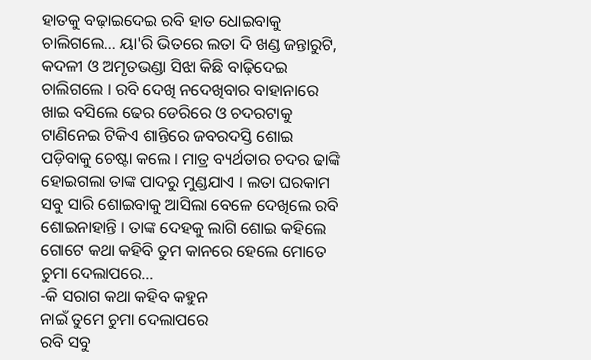ହାତକୁ ବଢ଼ାଇଦେଇ ରବି ହାତ ଧୋଇବାକୁ ଚାଲିଗଲେ... ୟା'ରି ଭିତରେ ଲତା ଦି ଖଣ୍ଡ ଜନ୍ତାରୁଟି, କଦଳୀ ଓ ଅମୃତଭଣ୍ଡା ସିଝା କିଛି ବାଢ଼ିଦେଇ ଚାଲିଗଲେ । ରବି ଦେଖି ନଦେଖିବାର ବାହାନାରେ ଖାଇ ବସିଲେ ଢେର ଡେରିରେ ଓ ଚଦରଟାକୁ ଟାଣିନେଇ ଟିକିଏ ଶାନ୍ତିରେ ଜବରଦସ୍ତି ଶୋଇ ପଡ଼ିବାକୁ ଚେଷ୍ଟା କଲେ । ମାତ୍ର ବ୍ୟର୍ଥତାର ଚଦର ଢାଙ୍କି ହୋଇଗଲା ତାଙ୍କ ପାଦରୁ ମୁଣ୍ଡଯାଏ । ଲତା ଘରକାମ ସବୁ ସାରି ଶୋଇବାକୁ ଆସିଲା ବେଳେ ଦେଖିଲେ ରବି ଶୋଇନାହାନ୍ତି । ତାଙ୍କ ଦେହକୁ ଲାଗି ଶୋଇ କହିଲେ ଗୋଟେ କଥା କହିବି ତୁମ କାନରେ ହେଲେ ମୋତେ ଚୁମା ଦେଲାପରେ...
-କି ସରାଗ କଥା କହିବ କହୁନ
ନାଇଁ ତୁମେ ଚୁମା ଦେଲାପରେ
ରବି ସବୁ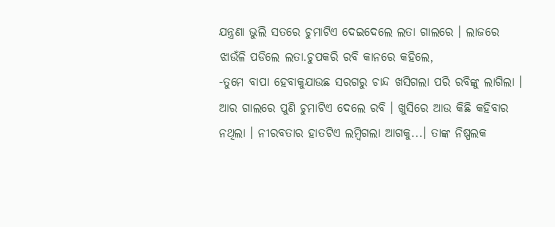ଯନ୍ତ୍ରଣା ଭୁଲି ସତରେ ଚୁମାଟିଏ ଦେଇଦେଲେ ଲତା ଗାଲରେ । ଲାଜରେ ଝାଉଁଳି ପଡିଲେ ଲତା.ଚୁପକରି ରବି କାନରେ କହିଲେ,
-ତୁମେ ବାପା ହେବାକୁଯାଉଛ ସରଗରୁ ଚାନ୍ଦ ଖସିଗଲା ପରି ରବିଙ୍କୁ ଲାଗିଲା । ଆର ଗାଲରେ ପୁଣି ଚୁମାଟିଏ ଦେଲେ ରବି । ଖୁସିରେ ଆଉ କିଛି କହିବାର ନଥିଲା । ନୀରବତାର ହାତଟିଏ ଲମ୍ବିଗଲା ଆଗକୁ...। ତାଙ୍କ ନିଷ୍ପଲକ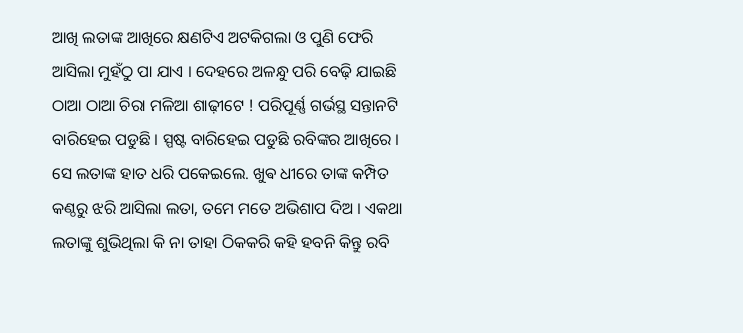ଆଖି ଲତାଙ୍କ ଆଖିରେ କ୍ଷଣଟିଏ ଅଟକିଗଲା ଓ ପୁଣି ଫେରି ଆସିଲା ମୁହଁଠୁ ପା ଯାଏ । ଦେହରେ ଅଳନ୍ଧୁ ପରି ବେଢ଼ି ଯାଇଛି ଠାଆ ଠାଆ ଚିରା ମଳିଆ ଶାଢ଼ୀଟେ ! ପରିପୂର୍ଣ୍ଣ ଗର୍ଭସ୍ଥ ସନ୍ତାନଟି ବାରିହେଇ ପଡୁଛି । ସ୍ପଷ୍ଟ ବାରିହେଇ ପଡୁଛି ରବିଙ୍କର ଆଖିରେ । ସେ ଲତାଙ୍କ ହାତ ଧରି ପକେଇଲେ. ଖୁଵ ଧୀରେ ତାଙ୍କ କମ୍ପିତ କଣ୍ଠରୁ ଝରି ଆସିଲା ଲତା, ତମେ ମତେ ଅଭିଶାପ ଦିଅ । ଏକଥା ଲତାଙ୍କୁ ଶୁଭିଥିଲା କି ନା ତାହା ଠିକକରି କହି ହବନି କିନ୍ତୁ ରବି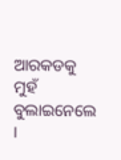ଆରକଡକୁ ମୁହଁ ବୁଲାଇନେଲେ ।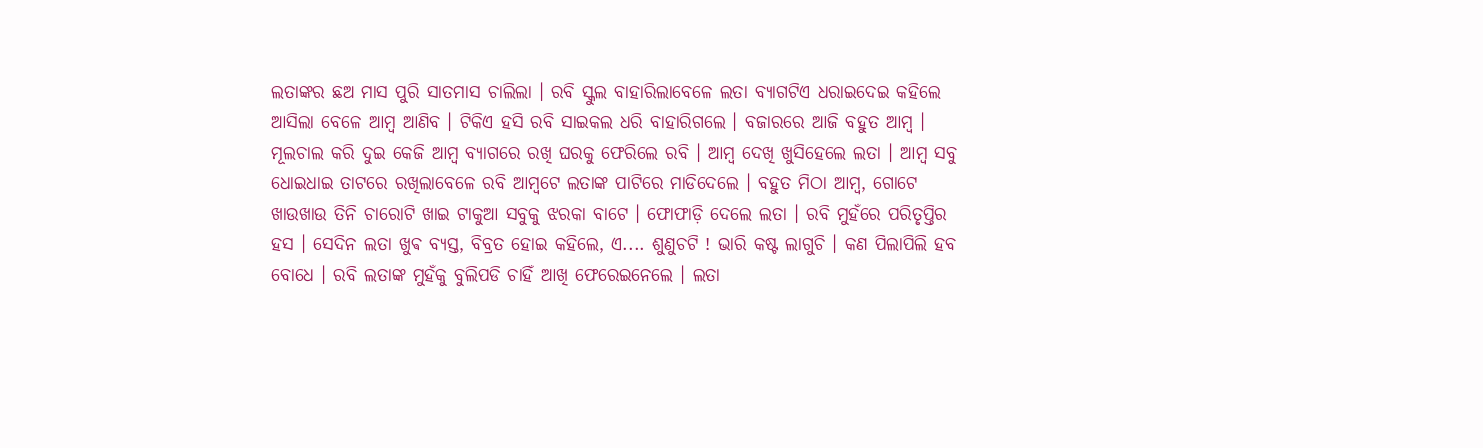ଲତାଙ୍କର ଛଅ ମାସ ପୁରି ସାତମାସ ଚାଲିଲା । ରବି ସ୍କୁଲ ବାହାରିଲାବେଳେ ଲତା ବ୍ୟାଗଟିଏ ଧରାଇଦେଇ କହିଲେ ଆସିଲା ବେଳେ ଆମ୍ବ ଆଣିବ । ଟିକିଏ ହସି ରବି ସାଇକଲ ଧରି ବାହାରିଗଲେ । ବଜାରରେ ଆଜି ବହୁତ ଆମ୍ବ । ମୂଲଚାଲ କରି ଦୁଇ କେଜି ଆମ୍ବ ବ୍ୟାଗରେ ରଖି ଘରକୁ ଫେରିଲେ ରବି । ଆମ୍ବ ଦେଖି ଖୁସିହେଲେ ଲତା । ଆମ୍ବ ସବୁ ଧୋଇଧାଇ ତାଟରେ ରଖିଲାବେଳେ ରବି ଆମ୍ବଟେ ଲତାଙ୍କ ପାଟିରେ ମାଡିଦେଲେ । ବହୁତ ମିଠା ଆମ୍ବ, ଗୋଟେ ଖାଉଖାଉ ତିନି ଚାରୋଟି ଖାଇ ଟାକୁଆ ସବୁକୁ ଝରକା ବାଟେ । ଫୋଫାଡ଼ି ଦେଲେ ଲତା । ରବି ମୁହଁରେ ପରିତୃପ୍ତିର ହସ । ସେଦିନ ଲତା ଖୁଵ ବ୍ୟସ୍ତ, ବିବ୍ରତ ହୋଇ କହିଲେ, ଏ.... ଶୁଣୁଚଟି ! ଭାରି କଷ୍ଟ ଲାଗୁଚି । କଣ ପିଲାପିଲି ହବ ବୋଧେ । ରବି ଲତାଙ୍କ ମୁହଁକୁ ବୁଲିପଡି ଚାହିଁ ଆଖି ଫେରେଇନେଲେ । ଲତା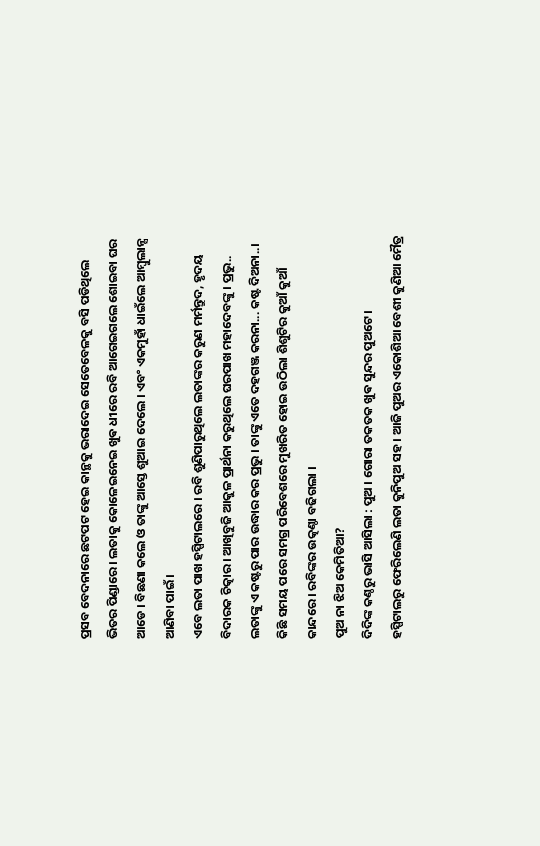ପ୍ରସବ ବେଦନାରେ ଛଟପଟ ହେଇ କାନ୍ଥକୁ ଭରାଦେଇ ସେତେବେଳକୁ ବସି ପଡିଥିଲେ ଭିତର ପିଣ୍ଡାରେ । ଲତାକୁ କୋଳେଇନେଇ ଖୁଵ ଧୀରେ ରବି ଆଗେଇଗଲେ ଶୋଇବା ଘର ଆଡେ । ବିଛଣା କଲେ ଓ ତାଙ୍କୁ ଆସ୍ତେ ଶୁଆଇ ଦେଲେ । ଏବଂ ଏକମୁହାଁ ଧାଇଁଲେ ଆମ୍ବୁଲାନ୍ସ ଆଣିବା ପାଇଁ ।
ଏବେ ଲତା ପାଖ ହସ୍ପିଟାଲରେ । ରବି ଶୁଣିପାରୁଥିଲେ ଲତାଙ୍କର କରୁଣ ମର୍ମନ୍ତୁଦ, ହୃଦୟ ବିଦାରକ ଚିତ୍କାର । ଆଖିବୁଜି ଆକୁଳ ପ୍ରାର୍ଥନା କରୁଥିଲେ ଘରପାଖ ମହାଦେବଙ୍କୁ । ପ୍ରଭୁ.. ଲତାଙ୍କୁ ଏ କଷ୍ଟରୁ ପାର ଉଦ୍ଧାର କର ପ୍ରଭୁ । ତାଙ୍କୁ ଏତେ ଦହଗଞ୍ଜ କରନା... କଷ୍ଟ ଦିଅନା..। କିଛି ସମୟ ପରେ ସମଗ୍ର ପରିବେଶରେ ମୁଖରିତ ହୋଇ ଉଠିଲା ଶିଶୁଟିର କୁଆଁ କୁଆଁ କାନ୍ଦରେ । ରବିଙ୍କର ଉତ୍କଣ୍ଠା ବଢିଗଲା ।
ପୁଅ ନା ଝିଅ କେମିତିଆ?
ଦିଦିଙ୍କ କଣ୍ଠରୁ ଭାସି ଆସିଲା : ପୁଅ । ଗୋରା ତକତକ ଖୁଵ ସୁନ୍ଦର ପୁଅଟେ ।
ହସ୍ପିଟାଲରୁ ଫେରିଲେଣି ଲତା କୁନିପୁଅ ସହ । ଆଜି ପୁଅର ଏକୋଶିଆ ବେଶୀ କୁଣିଆ ମୈତ୍ର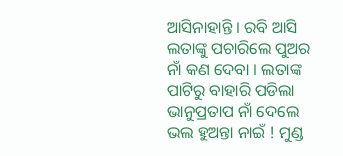ଆସିନାହାନ୍ତି । ରବି ଆସି ଲତାଙ୍କୁ ପଚାରିଲେ ପୁଅର ନାଁ କଣ ଦେବା । ଲତାଙ୍କ ପାଟିରୁ ବାହାରି ପଡିଲା ଭାନୁପ୍ରତାପ ନାଁ ଦେଲେ ଭଲ ହୁଅନ୍ତା ନାଇଁ ! ମୁଣ୍ଡ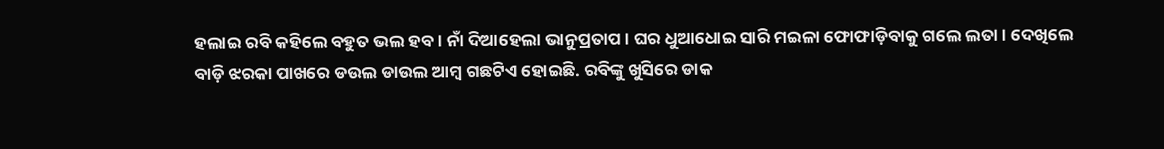ହଲାଇ ରବି କହିଲେ ବହୁତ ଭଲ ହବ। ନାଁ ଦିଆହେଲା ଭାନୁପ୍ରତାପ । ଘର ଧୁଆଧୋଇ ସାରି ମଇଳା ଫୋଫାଡ଼ିବାକୁ ଗଲେ ଲତା । ଦେଖିଲେ ବାଡ଼ି ଝରକା ପାଖରେ ଡଉଲ ଡାଉଲ ଆମ୍ବ ଗଛଟିଏ ହୋଇଛି. ରବିଙ୍କୁ ଖୁସିରେ ଡାକ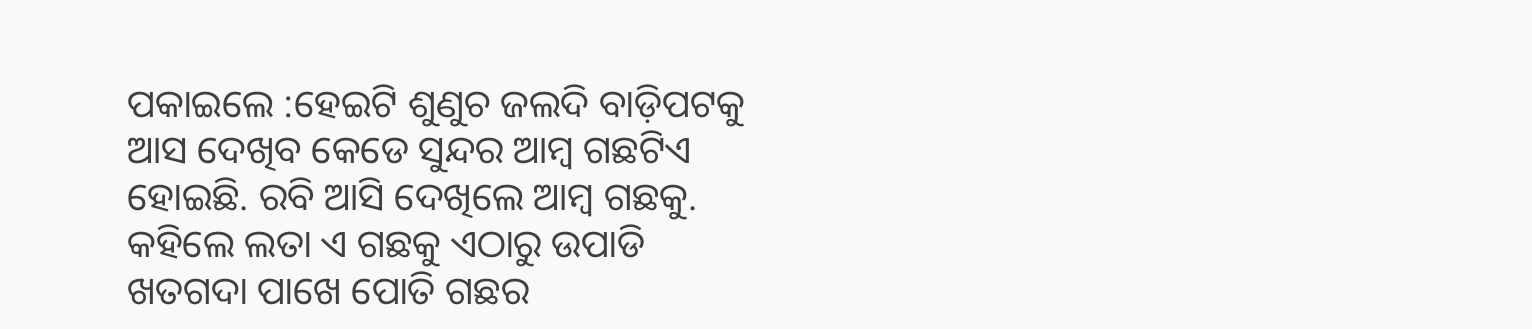ପକାଇଲେ :ହେଇଟି ଶୁଣୁଚ ଜଲଦି ବାଡ଼ିପଟକୁ ଆସ ଦେଖିବ କେଡେ ସୁନ୍ଦର ଆମ୍ବ ଗଛଟିଏ ହୋଇଛି. ରବି ଆସି ଦେଖିଲେ ଆମ୍ବ ଗଛକୁ. କହିଲେ ଲତା ଏ ଗଛକୁ ଏଠାରୁ ଉପାଡି ଖତଗଦା ପାଖେ ପୋତି ଗଛର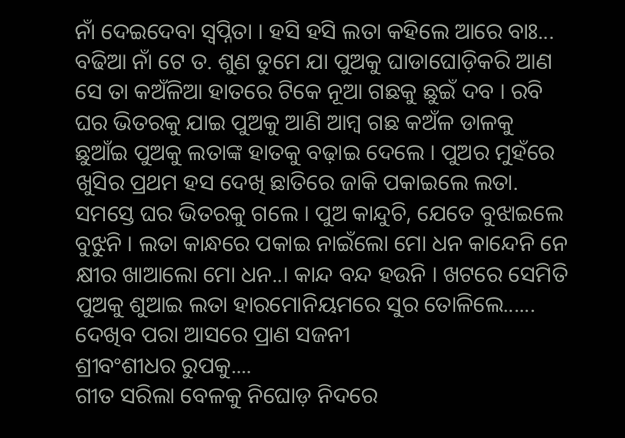ନାଁ ଦେଇଦେବା ସ୍ୱପ୍ନିତା । ହସି ହସି ଲତା କହିଲେ ଆରେ ବାଃ... ବଢିଆ ନାଁ ଟେ ତ. ଶୁଣ ତୁମେ ଯା ପୁଅକୁ ଘାଡାଘୋଡ଼ିକରି ଆଣ ସେ ତା କଅଁଳିଆ ହାତରେ ଟିକେ ନୂଆ ଗଛକୁ ଛୁଇଁ ଦବ । ରବି ଘର ଭିତରକୁ ଯାଇ ପୁଅକୁ ଆଣି ଆମ୍ବ ଗଛ କଅଁଳ ଡାଳକୁ ଛୁଆଁଇ ପୁଅକୁ ଲତାଙ୍କ ହାତକୁ ବଢ଼ାଇ ଦେଲେ । ପୁଅର ମୁହଁରେ ଖୁସିର ପ୍ରଥମ ହସ ଦେଖି ଛାତିରେ ଜାକି ପକାଇଲେ ଲତା. ସମସ୍ତେ ଘର ଭିତରକୁ ଗଲେ । ପୁଅ କାନ୍ଦୁଚି, ଯେତେ ବୁଝାଇଲେ ବୁଝୁନି । ଲତା କାନ୍ଧରେ ପକାଇ ନାଇଁଲୋ ମୋ ଧନ କାନ୍ଦେନି ନେ କ୍ଷୀର ଖାଆଲୋ ମୋ ଧନ..। କାନ୍ଦ ବନ୍ଦ ହଉନି । ଖଟରେ ସେମିତି ପୁଅକୁ ଶୁଆଇ ଲତା ହାରମୋନିୟମରେ ସୁର ତୋଳିଲେ......
ଦେଖିବ ପରା ଆସରେ ପ୍ରାଣ ସଜନୀ
ଶ୍ରୀବଂଶୀଧର ରୁପକୁ....
ଗୀତ ସରିଲା ବେଳକୁ ନିଘୋଡ଼ ନିଦରେ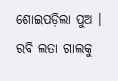ଶୋଇପଡ଼ିଲା ପୁଅ । ରବି ଲତା ଗାଲକୁ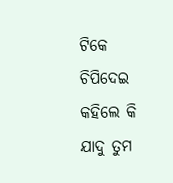ଟିକେ ଚିପିଦେଇ କହିଲେ କି ଯାଦୁ ତୁମ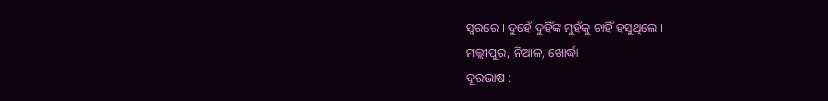ସ୍ୱରରେ । ଦୁହେଁ ଦୁହିଁଙ୍କ ମୁହଁକୁ ଚାହିଁ ହସୁଥିଲେ ।
ମଲ୍ଲୀପୁର, ନିଆଳ, ଖୋର୍ଦ୍ଧା
ଦୂରଭାଷ :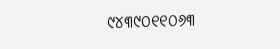୯୪୩୯୦୧୧୦୬୩